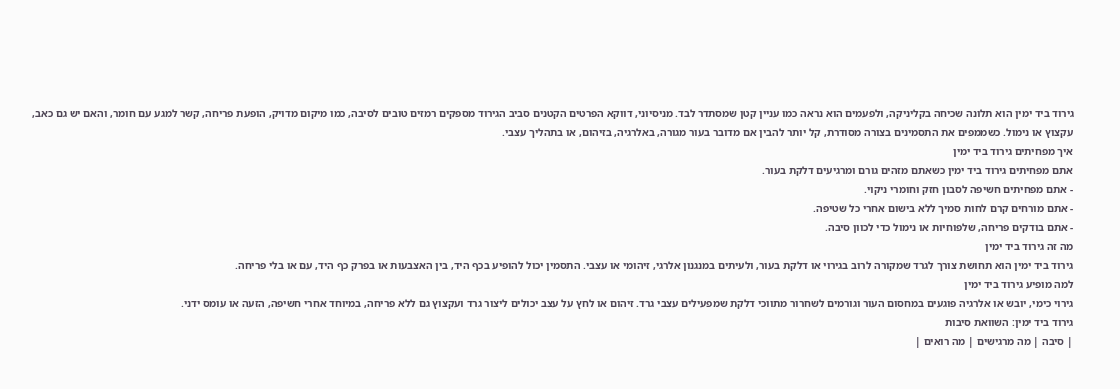גירוד ביד ימין הוא תלונה שכיחה בקליניקה, ולפעמים הוא נראה כמו עניין קטן שמסתדר לבד. מניסיוני, דווקא הפרטים הקטנים סביב הגירוד מספקים רמזים טובים לסיבה, כמו מיקום מדויק, הופעת פריחה, קשר למגע עם חומר, והאם יש גם כאב, עקצוץ או נימול. כשממפים את התסמינים בצורה מסודרת, קל יותר להבין אם מדובר בעור מגורה, באלרגיה, בזיהום, או בתהליך עצבי.
איך מפחיתים גירוד ביד ימין
אתם מפחיתים גירוד ביד ימין כשאתם מזהים גורם ומרגיעים דלקת בעור.
- אתם מפחיתים חשיפה לסבון חזק וחומרי ניקוי.
- אתם מורחים קרם לחות סמיך ללא בישום אחרי כל שטיפה.
- אתם בודקים פריחה, שלפוחיות או נימול כדי לכוון סיבה.
מה זה גירוד ביד ימין
גירוד ביד ימין הוא תחושת צורך לגרד שמקורה לרוב בגירוי או דלקת בעור, ולעיתים במנגנון אלרגי, זיהומי או עצבי. התסמין יכול להופיע בכף היד, בין האצבעות או בפרק כף היד, עם או בלי פריחה.
למה מופיע גירוד ביד ימין
גירוי כימי, יובש או אלרגיה פוגעים במחסום העור וגורמים לשחרור מתווכי דלקת שמפעילים עצבי גרד. זיהום או לחץ על עצב יכולים ליצור גרד ועקצוץ גם ללא פריחה, במיוחד אחרי חשיפה, הזעה או עומס ידני.
גירוד ביד ימין: השוואת סיבות
| סיבה | מה מרגישים | מה רואים |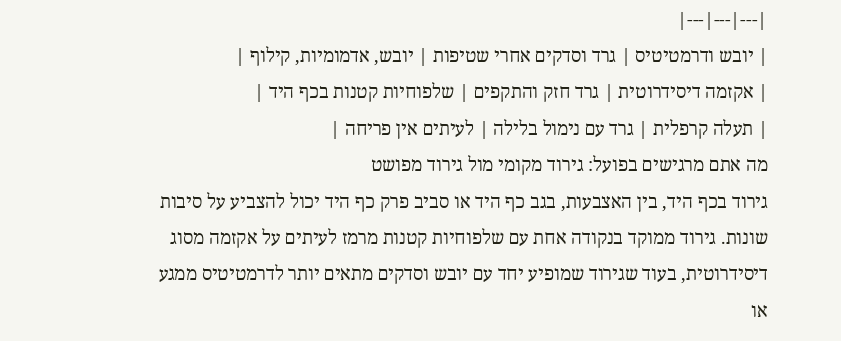|---|---|---|
| יובש ודרמטיטיס | גרד וסדקים אחרי שטיפות | יובש, אדמומיות, קילוף |
| אקזמה דיסידרוטית | גרד חזק והתקפים | שלפוחיות קטנות בכף היד |
| תעלה קרפלית | גרד עם נימול בלילה | לעיתים אין פריחה |
מה אתם מרגישים בפועל: גירוד מקומי מול גירוד מפושט
גירוד בכף היד, בין האצבעות, בגב כף היד או סביב פרק כף היד יכול להצביע על סיבות שונות. גירוד ממוקד בנקודה אחת עם שלפוחיות קטנות מרמז לעיתים על אקזמה מסוג דיסידרוטית, בעוד שגירוד שמופיע יחד עם יובש וסדקים מתאים יותר לדרמטיטיס ממגע או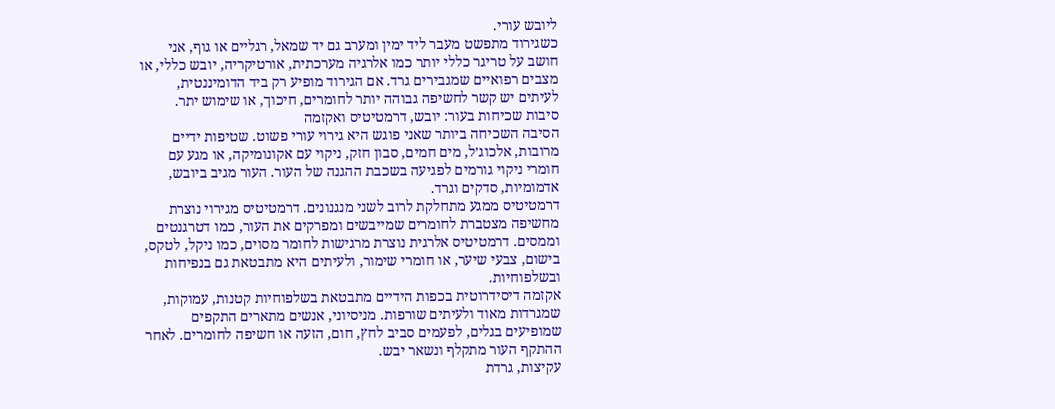ליובש עורי.
כשגירוד מתפשט מעבר ליד ימין ומערב גם יד שמאל, רגליים או גוף, אני חושב על טריגר כללי יותר כמו אלרגיה מערכתית, אורטיקריה, יובש כללי, או מצבים רפואיים שמגבירים גרד. אם הגירוד מופיע רק ביד הדומיננטית, לעיתים יש קשר לחשיפה גבוהה יותר לחומרים, חיכוך, או שימוש יתר.
סיבות שכיחות בעור: יובש, דרמטיטיס ואקזמה
הסיבה השכיחה ביותר שאני פוגש היא גירוי עורי פשוט. שטיפות ידיים מרובות, אלכוג׳ל, מים חמים, סבון חזק, ניקוי עם אקונומיקה, או מגע עם חומרי ניקוי גורמים לפגיעה בשכבת ההגנה של העור. העור מגיב ביובש, אדמומיות, סדקים וגרד.
דרמטיטיס ממגע מתחלקת לרוב לשני מנגנונים. דרמטיטיס מגירוי נוצרת מחשיפה מצטברת לחומרים שמייבשים ומפרקים את העור, כמו דטרגנטים וממסים. דרמטיטיס אלרגית נוצרת מרגישות לחומר מסוים, כמו ניקל, לטקס, בישום, צבעי שיער, או חומרי שימור, ולעיתים היא מתבטאת גם בנפיחות ובשלפוחיות.
אקזמה דיסידרוטית בכפות הידיים מתבטאת בשלפוחיות קטנות, עמוקות, שמגרדות מאוד ולעיתים שורפות. מניסיוני, אנשים מתארים התקפים שמופיעים בגלים, לפעמים סביב לחץ, חום, הזעה או חשיפה לחומרים. לאחר ההתקף העור מתקלף ונשאר יבש.
עקיצות, גרדת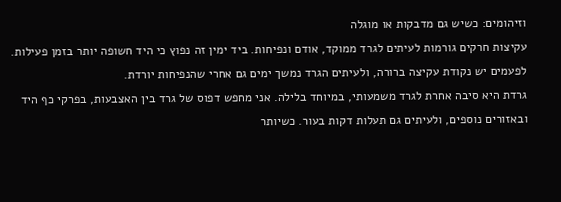וזיהומים: כשיש גם מדבקות או מוגלה
עקיצות חרקים גורמות לעיתים לגרד ממוקד, אודם ונפיחות. ביד ימין זה נפוץ כי היד חשופה יותר בזמן פעילות. לפעמים יש נקודת עקיצה ברורה, ולעיתים הגרד נמשך ימים גם אחרי שהנפיחות יורדת.
גרדת היא סיבה אחרת לגרד משמעותי, במיוחד בלילה. אני מחפש דפוס של גרד בין האצבעות, בפרקי כף היד ובאזורים נוספים, ולעיתים גם תעלות דקות בעור. כשיותר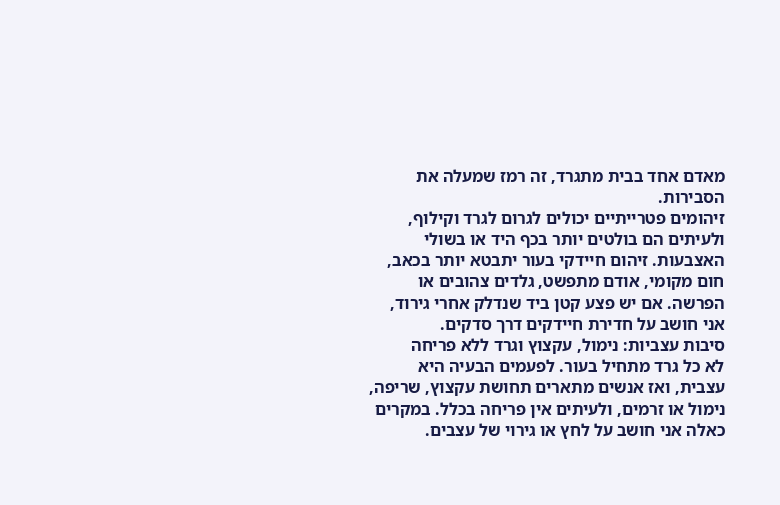מאדם אחד בבית מתגרד, זה רמז שמעלה את הסבירות.
זיהומים פטרייתיים יכולים לגרום לגרד וקילוף, ולעיתים הם בולטים יותר בכף היד או בשולי האצבעות. זיהום חיידקי בעור יתבטא יותר בכאב, חום מקומי, אודם מתפשט, גלדים צהובים או הפרשה. אם יש פצע קטן ביד שנדלק אחרי גירוד, אני חושב על חדירת חיידקים דרך סדקים.
סיבות עצביות: נימול, עקצוץ וגרד ללא פריחה
לא כל גרד מתחיל בעור. לפעמים הבעיה היא עצבית, ואז אנשים מתארים תחושת עקצוץ, שריפה, נימול או זרמים, ולעיתים אין פריחה בכלל. במקרים כאלה אני חושב על לחץ או גירוי של עצבים.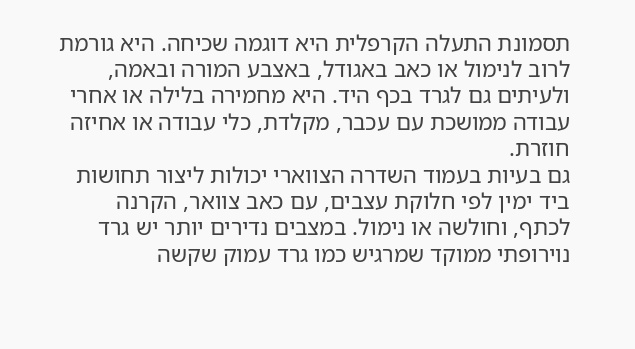תסמונת התעלה הקרפלית היא דוגמה שכיחה. היא גורמת לרוב לנימול או כאב באגודל, באצבע המורה ובאמה, ולעיתים גם לגרד בכף היד. היא מחמירה בלילה או אחרי עבודה ממושכת עם עכבר, מקלדת, כלי עבודה או אחיזה חוזרת.
גם בעיות בעמוד השדרה הצווארי יכולות ליצור תחושות ביד ימין לפי חלוקת עצבים, עם כאב צוואר, הקרנה לכתף, וחולשה או נימול. במצבים נדירים יותר יש גרד נוירופתי ממוקד שמרגיש כמו גרד עמוק שקשה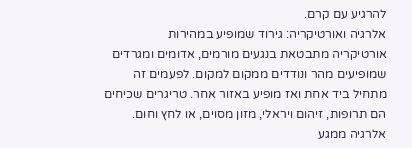להרגיע עם קרם.
אלרגיה ואורטיקריה: גירוד שמופיע במהירות
אורטיקריה מתבטאת בנגעים מורמים, אדומים ומגרדים שמופיעים מהר ונודדים ממקום למקום. לפעמים זה מתחיל ביד אחת ואז מופיע באזור אחר. טריגרים שכיחים הם תרופות, זיהום ויראלי, מזון מסוים, או לחץ וחום.
אלרגיה ממגע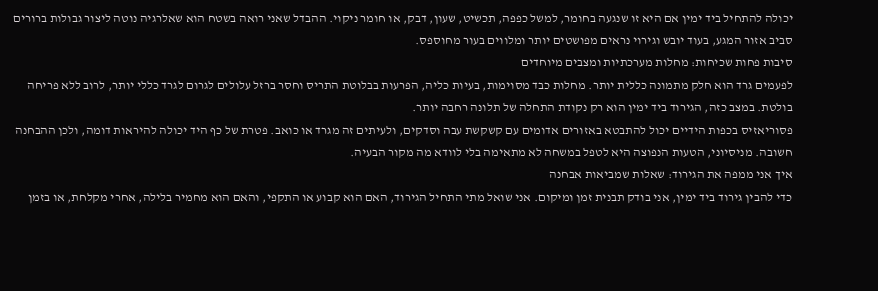יכולה להתחיל ביד ימין אם היא זו שנגעה בחומר, למשל כפפה, תכשיט, שעון, דבק, או חומר ניקוי. ההבדל שאני רואה בשטח הוא שאלרגיה נוטה ליצור גבולות ברורים סביב אזור המגע, בעוד יובש וגירוי נראים מפושטים יותר ומלווים בעור מחוספס.
סיבות פחות שכיחות: מחלות מערכתיות ומצבים מיוחדים
לפעמים גרד הוא חלק מתמונה כללית יותר. מחלות כבד מסוימות, בעיות כליה, הפרעות בבלוטת התריס וחסר ברזל עלולים לגרום לגרד כללי יותר, לרוב ללא פריחה בולטת. במצב כזה, הגירוד ביד ימין הוא רק נקודת התחלה של תלונה רחבה יותר.
פסוריאזיס בכפות הידיים יכול להתבטא באזורים אדומים עם קשקשת עבה וסדקים, ולעיתים זה מגרד או כואב. פטרת של כף היד יכולה להיראות דומה, ולכן ההבחנה חשובה. מניסיוני, הטעות הנפוצה היא לטפל במשחה לא מתאימה בלי לוודא מה מקור הבעיה.
איך אני ממפה את הגירוד: שאלות שמביאות אבחנה
כדי להבין גירוד ביד ימין, אני בודק תבנית זמן ומיקום. אני שואל מתי התחיל הגירוד, האם הוא קבוע או התקפי, והאם הוא מחמיר בלילה, אחרי מקלחת, או בזמן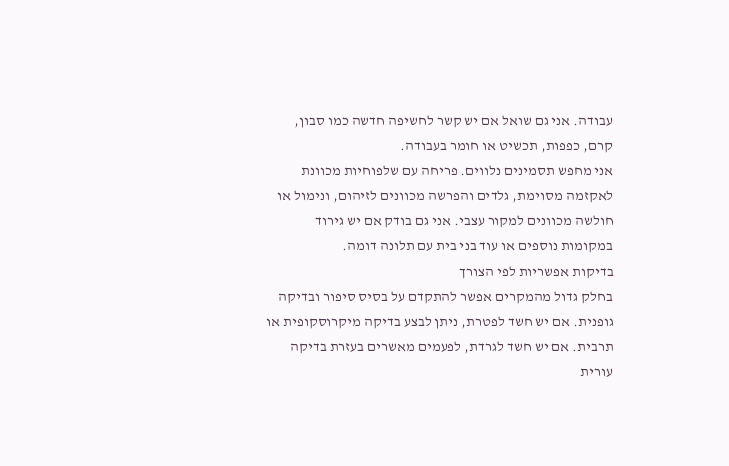עבודה. אני גם שואל אם יש קשר לחשיפה חדשה כמו סבון, קרם, כפפות, תכשיט או חומר בעבודה.
אני מחפש תסמינים נלווים. פריחה עם שלפוחיות מכוונת לאקזמה מסוימת, גלדים והפרשה מכוונים לזיהום, ונימול או חולשה מכוונים למקור עצבי. אני גם בודק אם יש גירוד במקומות נוספים או עוד בני בית עם תלונה דומה.
בדיקות אפשריות לפי הצורך
בחלק גדול מהמקרים אפשר להתקדם על בסיס סיפור ובדיקה גופנית. אם יש חשד לפטרת, ניתן לבצע בדיקה מיקרוסקופית או תרבית. אם יש חשד לגרדת, לפעמים מאשרים בעזרת בדיקה עורית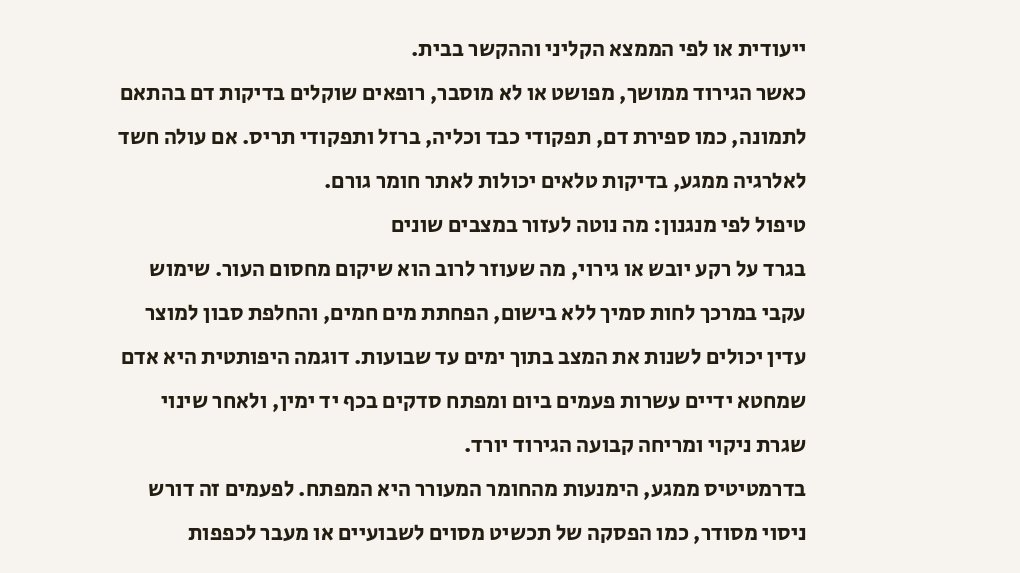ייעודית או לפי הממצא הקליני וההקשר בבית.
כאשר הגירוד ממושך, מפושט או לא מוסבר, רופאים שוקלים בדיקות דם בהתאם לתמונה, כמו ספירת דם, תפקודי כבד וכליה, ברזל ותפקודי תריס. אם עולה חשד לאלרגיה ממגע, בדיקות טלאים יכולות לאתר חומר גורם.
טיפול לפי מנגנון: מה נוטה לעזור במצבים שונים
בגרד על רקע יובש או גירוי, מה שעוזר לרוב הוא שיקום מחסום העור. שימוש עקבי במרכך לחות סמיך ללא בישום, הפחתת מים חמים, והחלפת סבון למוצר עדין יכולים לשנות את המצב בתוך ימים עד שבועות. דוגמה היפותטית היא אדם שמחטא ידיים עשרות פעמים ביום ומפתח סדקים בכף יד ימין, ולאחר שינוי שגרת ניקוי ומריחה קבועה הגירוד יורד.
בדרמטיטיס ממגע, הימנעות מהחומר המעורר היא המפתח. לפעמים זה דורש ניסוי מסודר, כמו הפסקה של תכשיט מסוים לשבועיים או מעבר לכפפות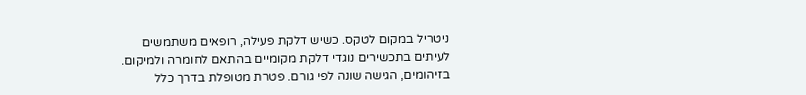ניטריל במקום לטקס. כשיש דלקת פעילה, רופאים משתמשים לעיתים בתכשירים נוגדי דלקת מקומיים בהתאם לחומרה ולמיקום.
בזיהומים, הגישה שונה לפי גורם. פטרת מטופלת בדרך כלל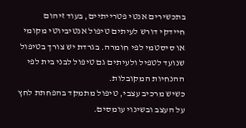בתכשירים אנטי פטרייתיים, בעוד זיהום חיידקי דורש לעיתים טיפול אנטיביוטי מקומי או סיסטמי לפי חומרה. בגרדת יש צורך בטיפול שנועד לטפיל ולעיתים גם טיפול לבני בית לפי ההנחיות המקובלות.
כשיש מרכיב עצבי, טיפול מתמקד בהפחתת לחץ על העצב ובשינוי עומסים.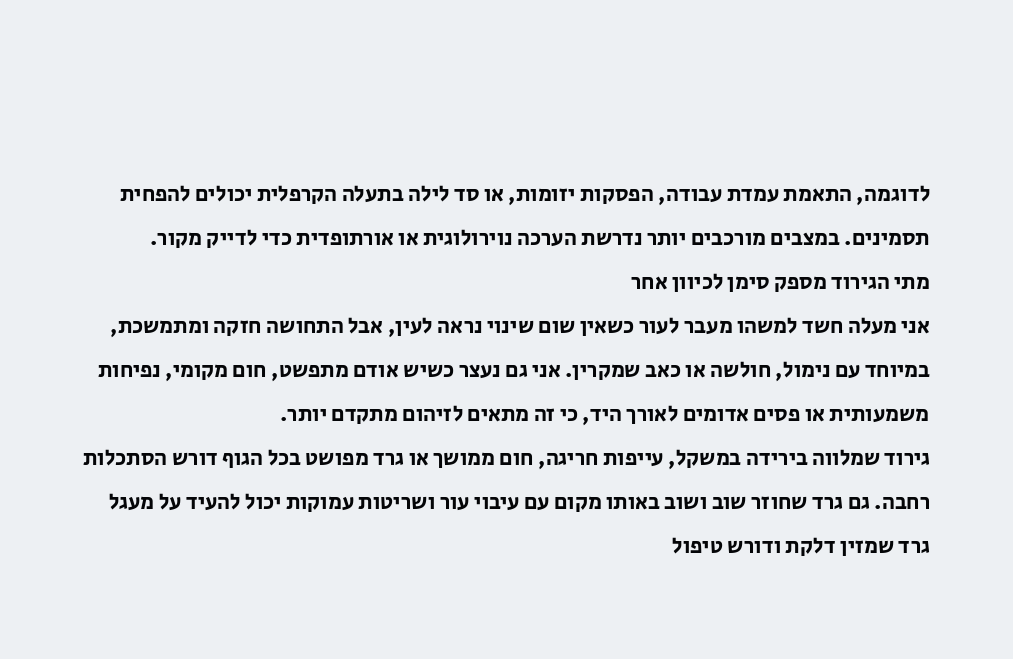לדוגמה, התאמת עמדת עבודה, הפסקות יזומות, או סד לילה בתעלה הקרפלית יכולים להפחית תסמינים. במצבים מורכבים יותר נדרשת הערכה נוירולוגית או אורתופדית כדי לדייק מקור.
מתי הגירוד מספק סימן לכיוון אחר
אני מעלה חשד למשהו מעבר לעור כשאין שום שינוי נראה לעין, אבל התחושה חזקה ומתמשכת, במיוחד עם נימול, חולשה או כאב שמקרין. אני גם נעצר כשיש אודם מתפשט, חום מקומי, נפיחות משמעותית או פסים אדומים לאורך היד, כי זה מתאים לזיהום מתקדם יותר.
גירוד שמלווה בירידה במשקל, עייפות חריגה, חום ממושך או גרד מפושט בכל הגוף דורש הסתכלות רחבה. גם גרד שחוזר שוב ושוב באותו מקום עם עיבוי עור ושריטות עמוקות יכול להעיד על מעגל גרד שמזין דלקת ודורש טיפול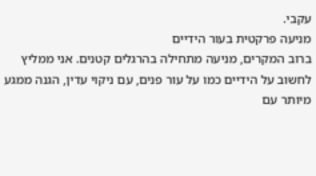עקבי.
מניעה פרקטית בעור הידיים
ברוב המקרים, מניעה מתחילה בהרגלים קטנים. אני ממליץ לחשוב על הידיים כמו על עור פנים, עם ניקוי עדין, הגנה ממגע מיותר עם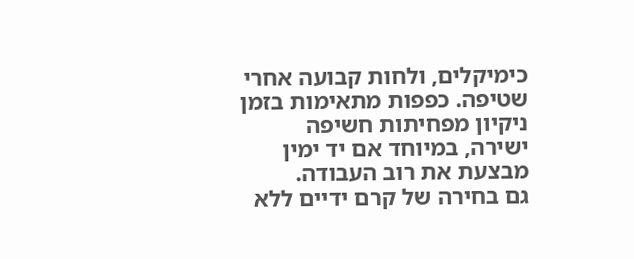כימיקלים, ולחות קבועה אחרי שטיפה. כפפות מתאימות בזמן ניקיון מפחיתות חשיפה ישירה, במיוחד אם יד ימין מבצעת את רוב העבודה.
גם בחירה של קרם ידיים ללא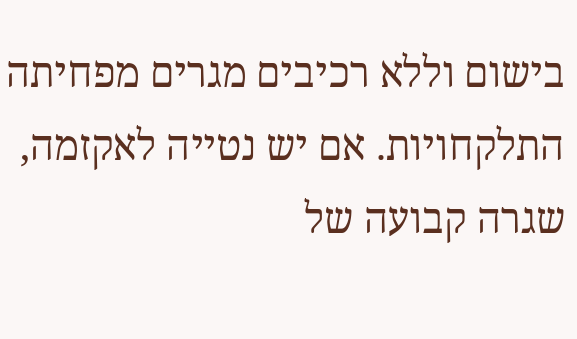בישום וללא רכיבים מגרים מפחיתה התלקחויות. אם יש נטייה לאקזמה, שגרה קבועה של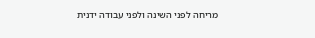מריחה לפני השינה ולפני עבודה ידנית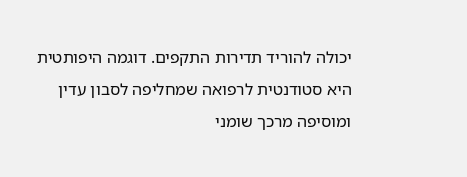יכולה להוריד תדירות התקפים. דוגמה היפותטית היא סטודנטית לרפואה שמחליפה לסבון עדין ומוסיפה מרכך שומני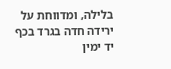בלילה, ומדווחת על ירידה חדה בגרד בכף יד ימין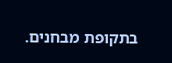בתקופת מבחנים.